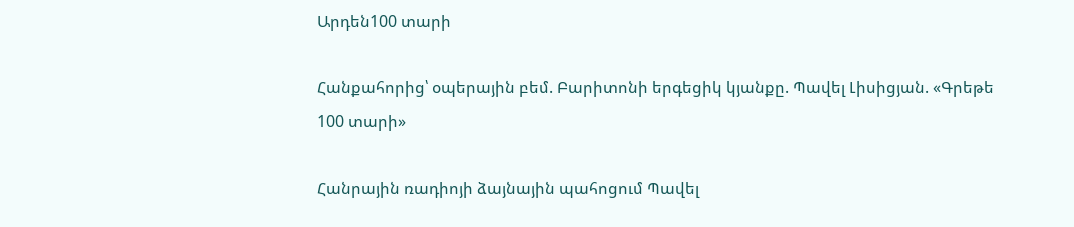Արդեն100 տարի

Հանքահորից՝ օպերային բեմ. Բարիտոնի երգեցիկ կյանքը. Պավել Լիսիցյան. «Գրեթե 100 տարի»

Հանրային ռադիոյի ձայնային պահոցում Պավել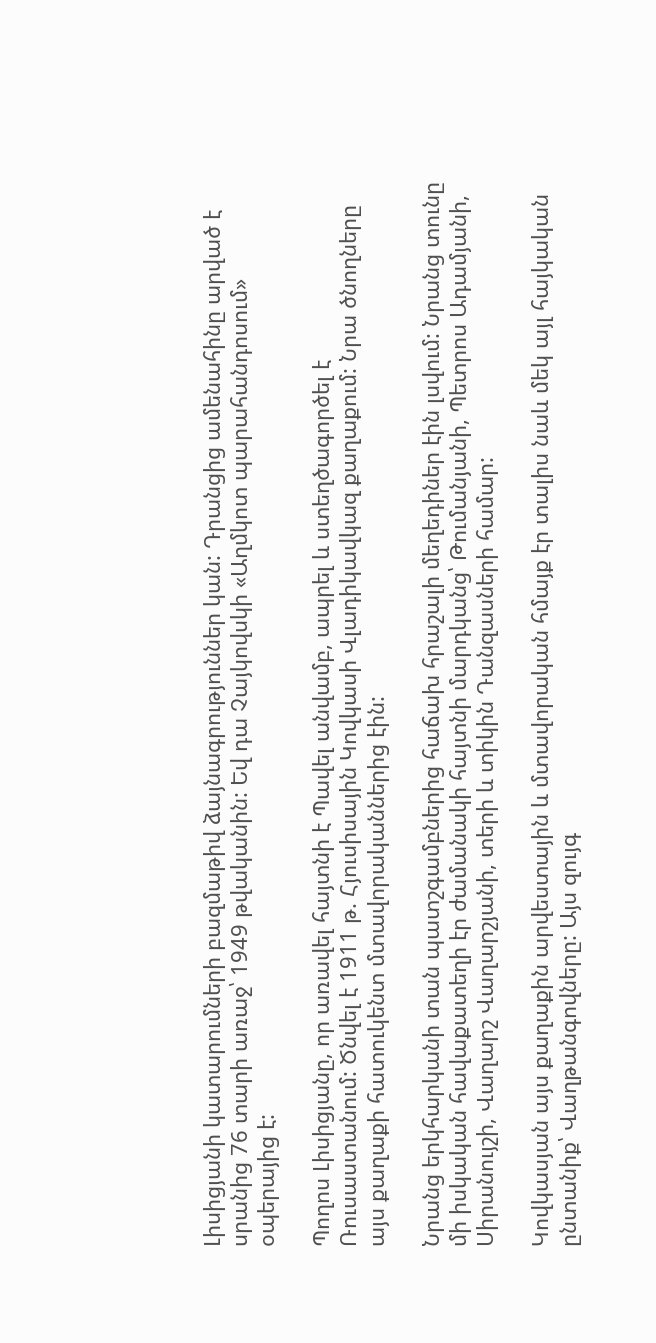Լիսիցյանի կատարումների բազմաթիվ ձայնագրություններ կան: Դրանցից ամենահինը արված է սրանից 76 տարի առաջ՝ 1949 թվականին: Եվ դա Չայկովսկի «Աղմկոտ պարահանդոսում» օպերայից է:

Պողոս Լիսիցյանը, որ առավել հայտնի է Պավել անվամբ, ապրել և ստեղծագործել է Ռուսաստանում: Ծնվել է 1911 թ. Հյուսիսային Կովկասի Վլադիկավկազ քաղաքում: Նրա ծնողները այս քաղաքի հատուկենտ մտավորականներից էին:

Նրանց երկհարկանի տան պատշգամբներից հաճախ հրաշալի մեղեդիներ էին լսվում: Նրանց տունը մի իսկական հավաքատեղի էր ժամանակի հայտնի մարդկանց՝ Թումանյանի, Պետրոս Ադամյանի, Սիրանույշի, Վաղարշ Վաղարշյանի, տերի և տիկին Դանզասների համար:

Կովկասյան այս քաղաքին արվեստային և մտավորական հմայք էր տալիս նաև մեկ այլ հայկական ընտանիք՝ Վաղթանգովները: Այս զույգ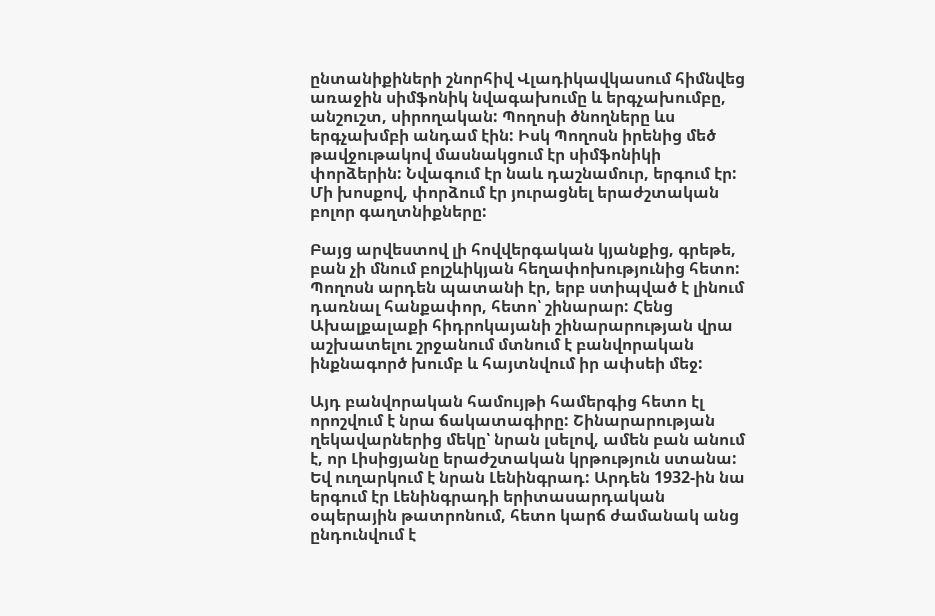ընտանիքիների շնորհիվ Վլադիկավկասում հիմնվեց առաջին սիմֆոնիկ նվագախումը և երգչախումբը, անշուշտ, սիրողական: Պողոսի ծնողները ևս երգչախմբի անդամ էին: Իսկ Պողոսն իրենից մեծ թավջութակով մասնակցում էր սիմֆոնիկի փորձերին: Նվագում էր նաև դաշնամուր, երգում էր: Մի խոսքով, փորձում էր յուրացնել երաժշտական բոլոր գաղտնիքները:

Բայց արվեստով լի հովվերգական կյանքից, գրեթե, բան չի մնում բոլշևիկյան հեղափոխությունից հետո: Պողոսն արդեն պատանի էր, երբ ստիպված է լինում դառնալ հանքափոր, հետո՝ շինարար: Հենց Ախալքալաքի հիդրոկայանի շինարարության վրա աշխատելու շրջանում մտնում է բանվորական ինքնագործ խումբ և հայտնվում իր ափսեի մեջ:

Այդ բանվորական համույթի համերգից հետո էլ որոշվում է նրա ճակատագիրը: Շինարարության ղեկավարներից մեկը՝ նրան լսելով, ամեն բան անում է, որ Լիսիցյանը երաժշտական կրթություն ստանա: Եվ ուղարկում է նրան Լենինգրադ: Արդեն 1932-ին նա երգում էր Լենինգրադի երիտասարդական օպերային թատրոնում, հետո կարճ ժամանակ անց ընդունվում է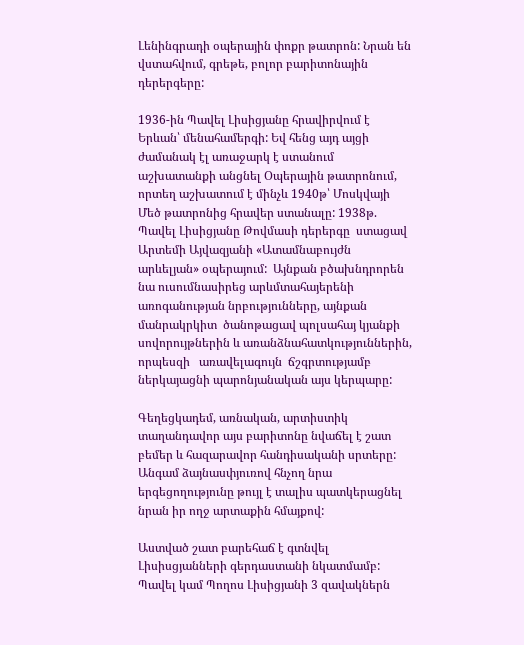Լենինգրադի օպերային փոքր թատրոն: Նրան են վստահվում, գրեթե, բոլոր բարիտոնային դերերգերը:

1936-ին Պավել Լիսիցյանը հրավիրվում է Երևան՝ մենահամերգի: Եվ հենց այդ այցի ժամանակ էլ առաջարկ է ստանում աշխատանքի անցնել Օպերային թատրոնում, որտեղ աշխատում է մինչև 1940թ՝ Մոսկվայի Մեծ թատրոնից հրավեր ստանալը: 1938թ. Պավել Լիսիցյանը Թովմասի դերերգը  ստացավ Արտեմի Այվազյանի «Ատամնաբույժն արևելյան» օպերայում:  Այնքան բծախնդրորեն նա ուսումնասիրեց արևմտահայերենի առոգանության նրբությունները, այնքան մանրակրկիտ  ծանոթացավ պոլսահայ կյանքի սովորույթներին և առանձնահատկություններին, որպեսզի   առավելագույն  ճշգրտությամբ ներկայացնի պարոնյանական այս կերպարը:

Գեղեցկադեմ, առնական, արտիստիկ տաղանդավոր այս բարիտոնը նվաճել է շատ բեմեր և հազարավոր հանդիսականի սրտերը: Անգամ ձայնասփյուռով հնչող նրա երգեցողությունը թույլ է տալիս պատկերացնել նրան իր ողջ արտաքին հմայքով:

Աստված շատ բարեհաճ է գտնվել Լիսիսցյանների գերդաստանի նկատմամբ: Պավել կամ Պողոս Լիսիցյանի 3 զավակներն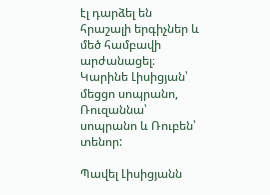էլ դարձել են հրաշալի երգիչներ և մեծ համբավի արժանացել։ Կարինե Լիսիցյան՝ մեցցո սոպրանո, Ռուզաննա՝ սոպրանո և Ռուբեն՝ տենոր:

Պավել Լիսիցյանն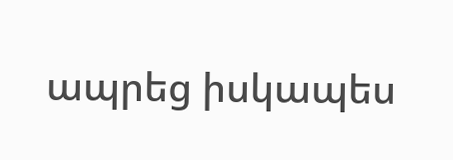ապրեց իսկապես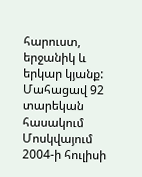հարուստ, երջանիկ և երկար կյանք: Մահացավ 92 տարեկան հասակում Մոսկվայում 2004-ի հուլիսի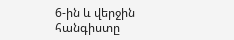6-ին և վերջին հանգիստը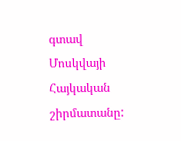գտավ Մոսկվայի Հայկական շիրմատանը: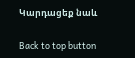Կարդացեք նաև

Back to top button